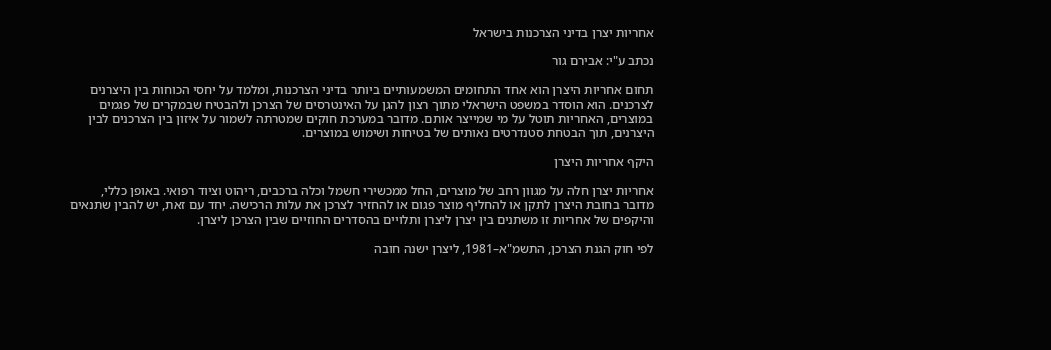אחריות יצרן בדיני הצרכנות בישראל

נכתב ע"י: אבירם גור

תחום אחריות היצרן הוא אחד התחומים המשמעותיים ביותר בדיני הצרכנות, ומלמד על יחסי הכוחות בין היצרנים לצרכנים. הוא הוסדר במשפט הישראלי מתוך רצון להגן על האינטרסים של הצרכן ולהבטיח שבמקרים של פגמים במוצרים, האחריות תוטל על מי שמייצר אותם. מדובר במערכת חוקים שמטרתה לשמור על איזון בין הצרכנים לבין היצרנים, תוך הבטחת סטנדרטים נאותים של בטיחות ושימוש במוצרים.

היקף אחריות היצרן

אחריות יצרן חלה על מגוון רחב של מוצרים, החל ממכשירי חשמל וכלה ברכבים, ריהוט וציוד רפואי. באופן כללי, מדובר בחובת היצרן לתקן או להחליף מוצר פגום או להחזיר לצרכן את עלות הרכישה. יחד עם זאת, יש להבין שתנאים והיקפים של אחריות זו משתנים בין יצרן ליצרן ותלויים בהסדרים החוזיים שבין הצרכן ליצרן.

לפי חוק הגנת הצרכן, התשמ"א–1981, ליצרן ישנה חובה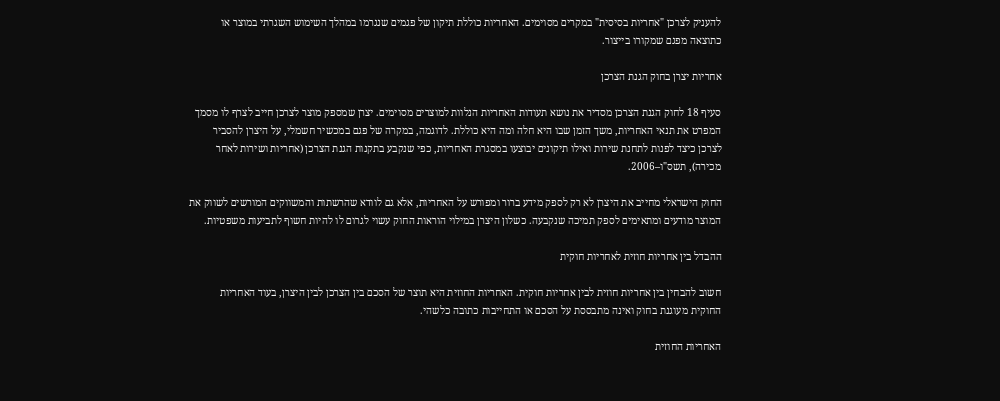להעניק לצרכן "אחריות בסיסית" במקרים מסוימים. האחריות כוללת תיקון של פגמים שנגרמו במהלך השימוש השגרתי במוצר או כתוצאה מפגם שמקורו בייצור.

אחריות יצרן בחוק הגנת הצרכן

סעיף 18 לחוק הגנת הצרכן מסדיר את נושא תעודות האחריות הנלוות למוצרים מסוימים. יצרן שמספק מוצר לצרכן חייב לצרף לו מסמך המפרט את תנאי האחריות, משך הזמן שבו היא חלה ומה היא כוללת. לדוגמה, במקרה של פגם במכשיר חשמלי, על היצרן להסביר לצרכן כיצד לפנות לתחנת שירות ואילו תיקונים יבוצעו במסגרת האחריות, כפי שנקבע בתקנות הגנת הצרכן (אחריות ושירות לאחר מכירה), תשס"ו–2006.

החוק הישראלי מחייב את היצרן לא רק לספק מידע ברור ומפורש על האחריות, אלא גם לוודא שהרשתות והמשווקים המורשים לשווק את המוצר מודעים ומתאימים לספק תמיכה שנקבעה. כשלון היצרן במילוי הוראות החוק עשוי לגרום לו להיות חשוף לתביעות משפטיות.

ההבדל בין אחריות חוזית לאחריות חוקית

חשוב להבחין בין אחריות חוזית לבין אחריות חוקית. האחריות החוזית היא תוצר של הסכם בין הצרכן לבין היצרן, בעוד האחריות החוקית מעוגנת בחוק ואינה מתבססת על הסכם או התחייבות כתובה כלשהי.

האחריות החוזית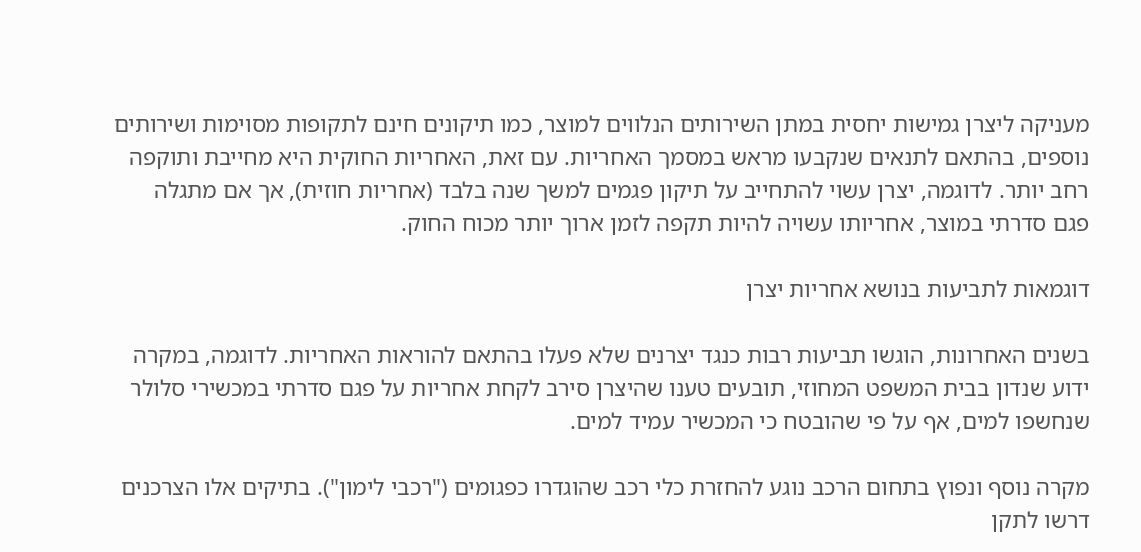מעניקה ליצרן גמישות יחסית במתן השירותים הנלווים למוצר, כמו תיקונים חינם לתקופות מסוימות ושירותים נוספים, בהתאם לתנאים שנקבעו מראש במסמך האחריות. עם זאת, האחריות החוקית היא מחייבת ותוקפה רחב יותר. לדוגמה, יצרן עשוי להתחייב על תיקון פגמים למשך שנה בלבד (אחריות חוזית), אך אם מתגלה פגם סדרתי במוצר, אחריותו עשויה להיות תקפה לזמן ארוך יותר מכוח החוק.

דוגמאות לתביעות בנושא אחריות יצרן

בשנים האחרונות, הוגשו תביעות רבות כנגד יצרנים שלא פעלו בהתאם להוראות האחריות. לדוגמה, במקרה ידוע שנדון בבית המשפט המחוזי, תובעים טענו שהיצרן סירב לקחת אחריות על פגם סדרתי במכשירי סלולר שנחשפו למים, אף על פי שהובטח כי המכשיר עמיד למים.

מקרה נוסף ונפוץ בתחום הרכב נוגע להחזרת כלי רכב שהוגדרו כפגומים ("רכבי לימון"). בתיקים אלו הצרכנים דרשו לתקן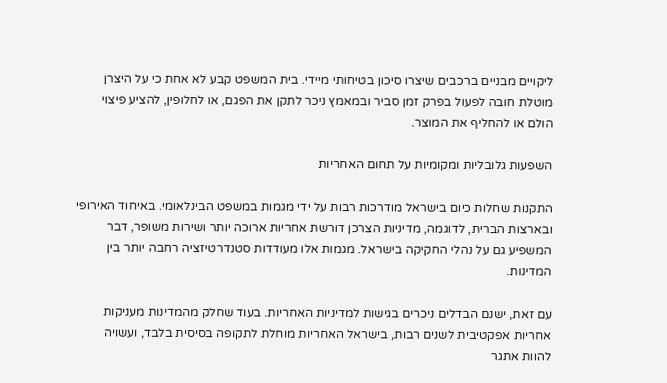ליקויים מבניים ברכבים שיצרו סיכון בטיחותי מיידי. בית המשפט קבע לא אחת כי על היצרן מוטלת חובה לפעול בפרק זמן סביר ובמאמץ ניכר לתקן את הפגם, או לחלופין, להציע פיצוי הולם או להחליף את המוצר.

השפעות גלובליות ומקומיות על תחום האחריות

התקנות שחלות כיום בישראל מודרכות רבות על ידי מגמות במשפט הבינלאומי. באיחוד האירופי ובארצות הברית, לדוגמה, מדיניות הצרכן דורשת אחריות ארוכה יותר ושירות משופר, דבר המשפיע גם על נהלי החקיקה בישראל. מגמות אלו מעודדות סטנדרטיזציה רחבה יותר בין המדינות.

עם זאת, ישנם הבדלים ניכרים בגישות למדיניות האחריות. בעוד שחלק מהמדינות מעניקות אחריות אפקטיבית לשנים רבות, בישראל האחריות מוחלת לתקופה בסיסית בלבד, ועשויה להוות אתגר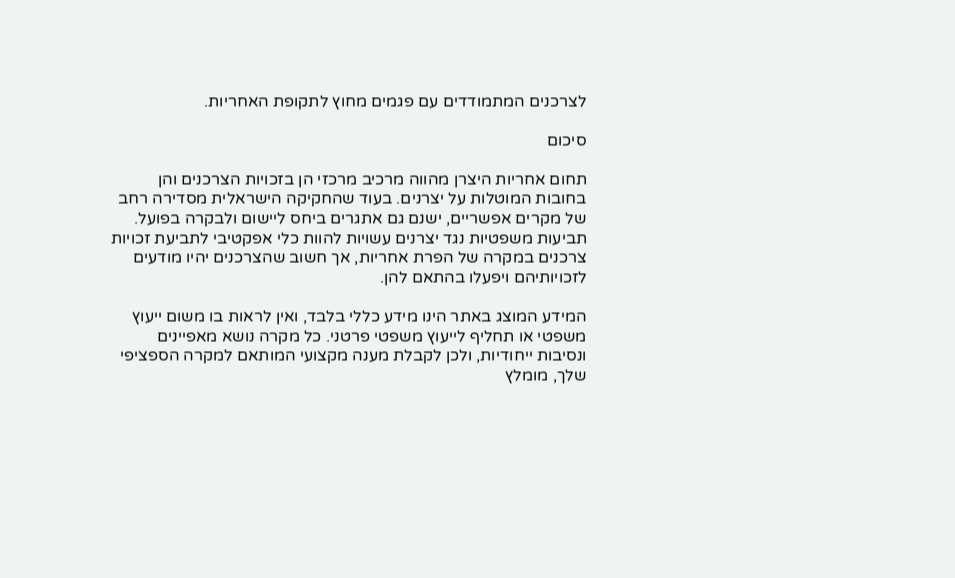לצרכנים המתמודדים עם פגמים מחוץ לתקופת האחריות.

סיכום

תחום אחריות היצרן מהווה מרכיב מרכזי הן בזכויות הצרכנים והן בחובות המוטלות על יצרנים. בעוד שהחקיקה הישראלית מסדירה רחב של מקרים אפשריים, ישנם גם אתגרים ביחס ליישום ולבקרה בפועל. תביעות משפטיות נגד יצרנים עשויות להוות כלי אפקטיבי לתביעת זכויות צרכנים במקרה של הפרת אחריות, אך חשוב שהצרכנים יהיו מודעים לזכויותיהם ויפעלו בהתאם להן.

המידע המוצג באתר הינו מידע כללי בלבד, ואין לראות בו משום ייעוץ משפטי או תחליף לייעוץ משפטי פרטני. כל מקרה נושא מאפיינים ונסיבות ייחודיות, ולכן לקבלת מענה מקצועי המותאם למקרה הספציפי שלך, מומלץ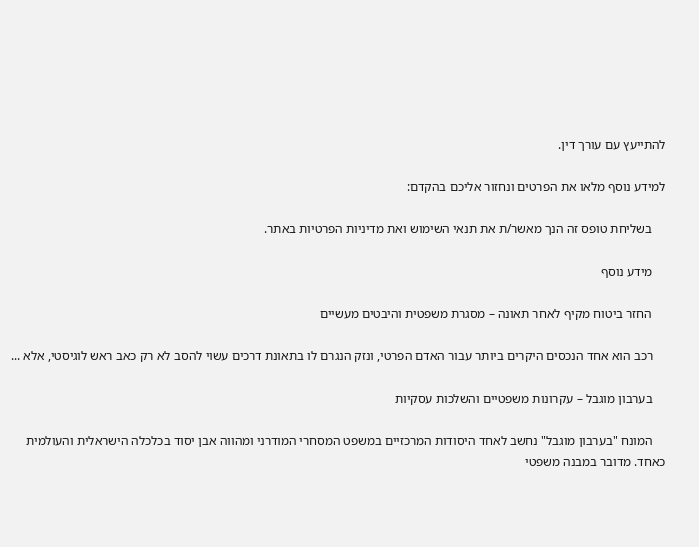להתייעץ עם עורך דין.

למידע נוסף מלאו את הפרטים ונחזור אליכם בהקדם:

    בשליחת טופס זה הנך מאשר/ת את תנאי השימוש ואת מדיניות הפרטיות באתר.

    מידע נוסף

    החזר ביטוח מקיף לאחר תאונה – מסגרת משפטית והיבטים מעשיים

    רכב הוא אחד הנכסים היקרים ביותר עבור האדם הפרטי, ונזק הנגרם לו בתאונת דרכים עשוי להסב לא רק כאב ראש לוגיסטי, אלא ...

    בערבון מוגבל – עקרונות משפטיים והשלכות עסקיות

    המונח "בערבון מוגבל" נחשב לאחד היסודות המרכזיים במשפט המסחרי המודרני ומהווה אבן יסוד בכלכלה הישראלית והעולמית כאחד. מדובר במבנה משפטי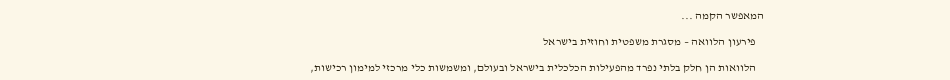המאפשר הקמה ...

    פירעון הלוואה – מסגרת משפטית וחוזית בישראל

    הלוואות הן חלק בלתי נפרד מהפעילות הכלכלית בישראל ובעולם, ומשמשות כלי מרכזי למימון רכישות,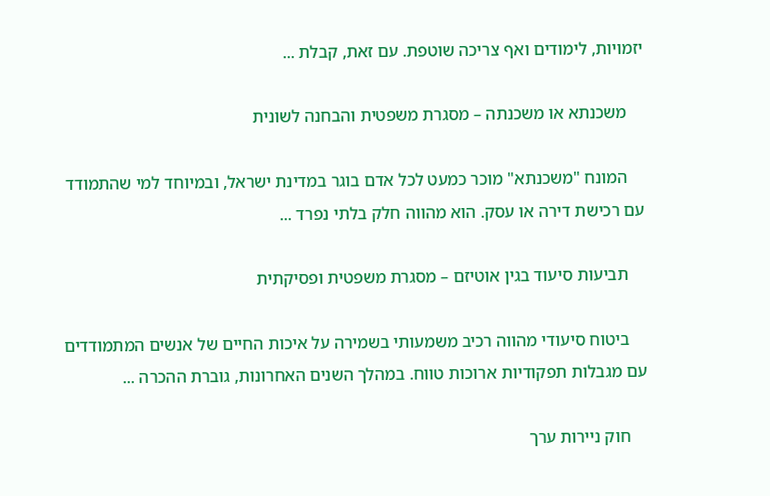יזמויות, לימודים ואף צריכה שוטפת. עם זאת, קבלת ...

    משכנתא או משכנתה – מסגרת משפטית והבחנה לשונית

    המונח "משכנתא" מוכר כמעט לכל אדם בוגר במדינת ישראל, ובמיוחד למי שהתמודד עם רכישת דירה או עסק. הוא מהווה חלק בלתי נפרד ...

    תביעות סיעוד בגין אוטיזם – מסגרת משפטית ופסיקתית

    ביטוח סיעודי מהווה רכיב משמעותי בשמירה על איכות החיים של אנשים המתמודדים עם מגבלות תפקודיות ארוכות טווח. במהלך השנים האחרונות, גוברת ההכרה ...

    חוק ניירות ערך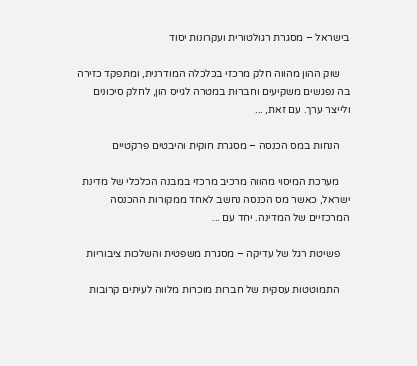בישראל – מסגרת רגולטורית ועקרונות יסוד

    שוק ההון מהווה חלק מרכזי בכלכלה המודרנית, ומתפקד כזירה בה נפגשים משקיעים וחברות במטרה לגייס הון, לחלק סיכונים ולייצר ערך. עם זאת, ...

    הנחות במס הכנסה – מסגרת חוקית והיבטים פרקטיים

    מערכת המיסוי מהווה מרכיב מרכזי במבנה הכלכלי של מדינת ישראל, כאשר מס הכנסה נחשב לאחד ממקורות ההכנסה המרכזיים של המדינה. יחד עם ...

    פשיטת רגל של עדיקה – מסגרת משפטית והשלכות ציבוריות

    התמוטטות עסקית של חברות מוכרות מלווה לעיתים קרובות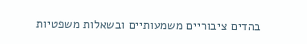בהדים ציבוריים משמעותיים ובשאלות משפטיות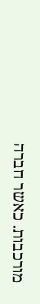מורכבות. כאשר חברה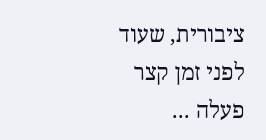ציבורית, שעוד לפני זמן קצר פעלה ...